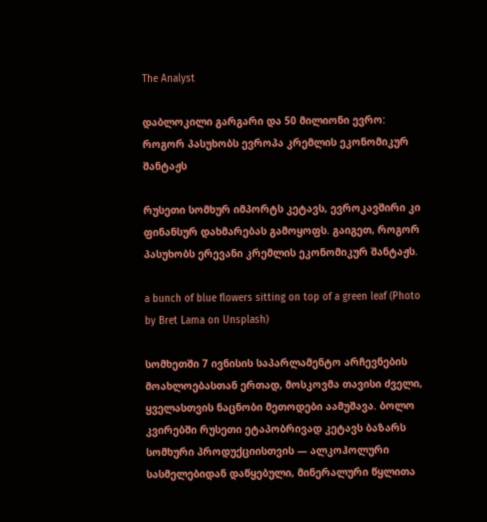The Analyst

დაბლოკილი გარგარი და 50 მილიონი ევრო: როგორ პასუხობს ევროპა კრემლის ეკონომიკურ შანტაჟს

რუსეთი სომხურ იმპორტს კეტავს, ევროკავშირი კი ფინანსურ დახმარებას გამოყოფს. გაიგეთ, როგორ პასუხობს ერევანი კრემლის ეკონომიკურ შანტაჟს.

a bunch of blue flowers sitting on top of a green leaf (Photo by Bret Lama on Unsplash)

სომხეთში 7 ივნისის საპარლამენტო არჩევნების მოახლოებასთან ერთად, მოსკოვმა თავისი ძველი, ყველასთვის ნაცნობი მეთოდები აამუშავა. ბოლო კვირებში რუსეთი ეტაპობრივად კეტავს ბაზარს სომხური პროდუქციისთვის — ალკოჰოლური სასმელებიდან დაწყებული, მინერალური წყლითა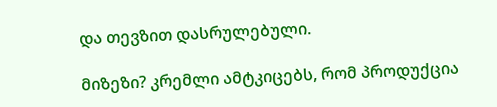და თევზით დასრულებული.

მიზეზი? კრემლი ამტკიცებს, რომ პროდუქცია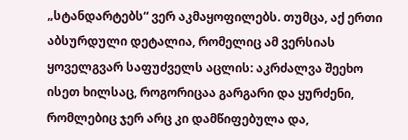„სტანდარტებს“ ვერ აკმაყოფილებს. თუმცა, აქ ერთი აბსურდული დეტალია, რომელიც ამ ვერსიას ყოველგვარ საფუძველს აცლის: აკრძალვა შეეხო ისეთ ხილსაც, როგორიცაა გარგარი და ყურძენი, რომლებიც ჯერ არც კი დამწიფებულა და,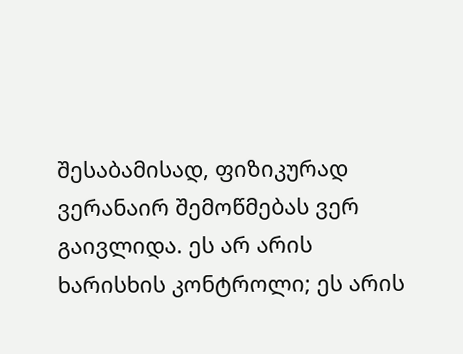შესაბამისად, ფიზიკურად ვერანაირ შემოწმებას ვერ გაივლიდა. ეს არ არის ხარისხის კონტროლი; ეს არის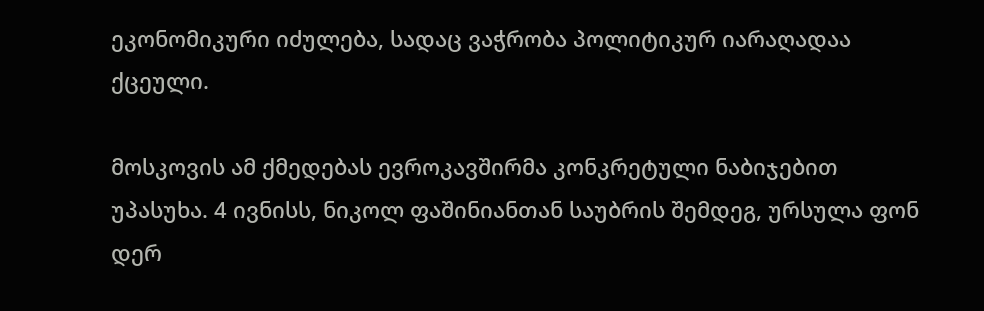ეკონომიკური იძულება, სადაც ვაჭრობა პოლიტიკურ იარაღადაა ქცეული.

მოსკოვის ამ ქმედებას ევროკავშირმა კონკრეტული ნაბიჯებით უპასუხა. 4 ივნისს, ნიკოლ ფაშინიანთან საუბრის შემდეგ, ურსულა ფონ დერ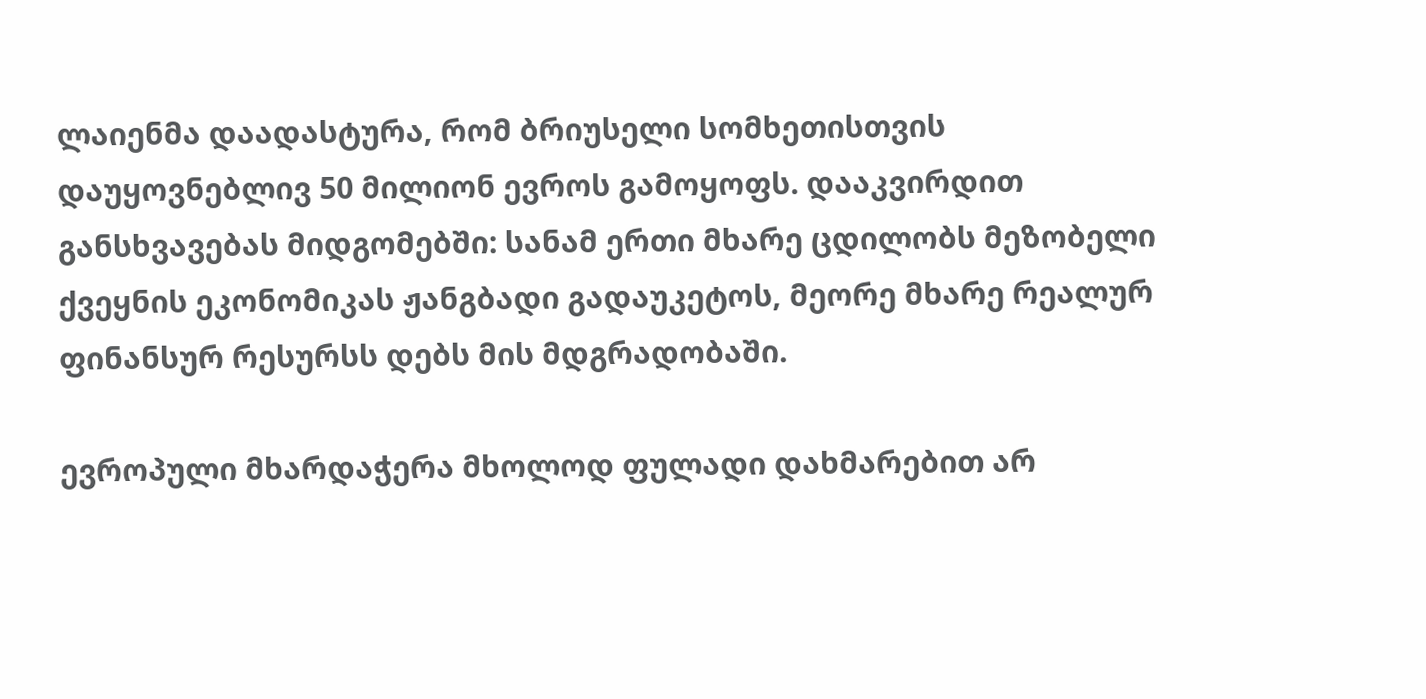ლაიენმა დაადასტურა, რომ ბრიუსელი სომხეთისთვის დაუყოვნებლივ 50 მილიონ ევროს გამოყოფს. დააკვირდით განსხვავებას მიდგომებში: სანამ ერთი მხარე ცდილობს მეზობელი ქვეყნის ეკონომიკას ჟანგბადი გადაუკეტოს, მეორე მხარე რეალურ ფინანსურ რესურსს დებს მის მდგრადობაში.

ევროპული მხარდაჭერა მხოლოდ ფულადი დახმარებით არ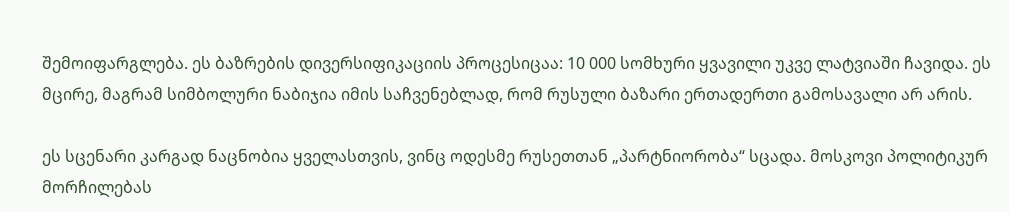შემოიფარგლება. ეს ბაზრების დივერსიფიკაციის პროცესიცაა: 10 000 სომხური ყვავილი უკვე ლატვიაში ჩავიდა. ეს მცირე, მაგრამ სიმბოლური ნაბიჯია იმის საჩვენებლად, რომ რუსული ბაზარი ერთადერთი გამოსავალი არ არის.

ეს სცენარი კარგად ნაცნობია ყველასთვის, ვინც ოდესმე რუსეთთან „პარტნიორობა“ სცადა. მოსკოვი პოლიტიკურ მორჩილებას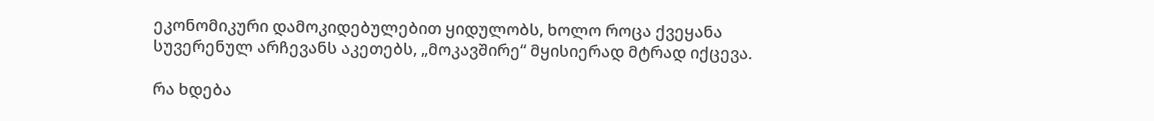ეკონომიკური დამოკიდებულებით ყიდულობს, ხოლო როცა ქვეყანა სუვერენულ არჩევანს აკეთებს, „მოკავშირე“ მყისიერად მტრად იქცევა.

რა ხდება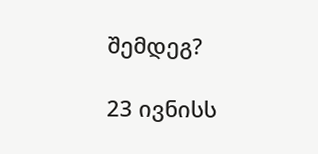შემდეგ?

23 ივნისს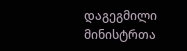დაგეგმილი მინისტრთა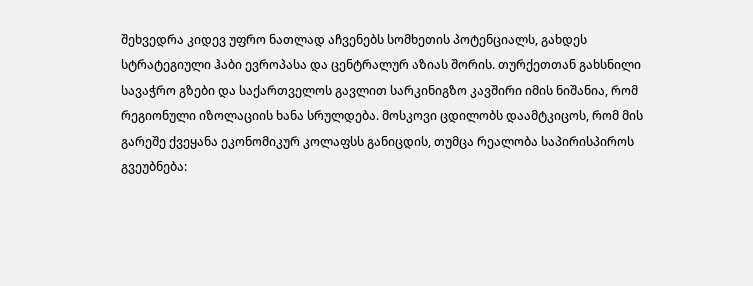შეხვედრა კიდევ უფრო ნათლად აჩვენებს სომხეთის პოტენციალს, გახდეს სტრატეგიული ჰაბი ევროპასა და ცენტრალურ აზიას შორის. თურქეთთან გახსნილი სავაჭრო გზები და საქართველოს გავლით სარკინიგზო კავშირი იმის ნიშანია, რომ რეგიონული იზოლაციის ხანა სრულდება. მოსკოვი ცდილობს დაამტკიცოს, რომ მის გარეშე ქვეყანა ეკონომიკურ კოლაფსს განიცდის, თუმცა რეალობა საპირისპიროს გვეუბნება: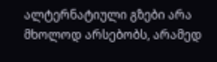ალტერნატიული გზები არა მხოლოდ არსებობს, არამედ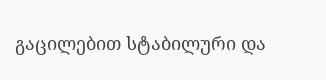გაცილებით სტაბილური და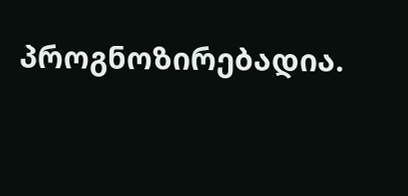პროგნოზირებადია.